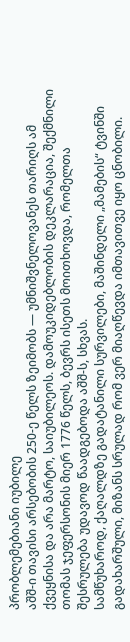პრობლემებიანი იუბილე
აშშ-ი თავისი არსებობის 250-ე წელს ზეიმობს — უმნიშვნელოვანეს თარიღს ამ ქვეყნისა და არა მარტო, საიუბილეოს. დამოუკიდებლობის დეკლარაცია, შექმნილი თომას ჯეფერსონის მიერ 1776 წელს, ბევრს ისეთს მოითხოვდა, რომელთა შესრულება უდავოდ წაადგებოდა აშშ-ს, სხვას.
სამწუხაროდ, ქაღალდზე გადატანილი სურვილები, მაშინდელი „მამების“ ტვინში გადახარშული, მიზანს სრულად რომ ვერ მიაღწევდა იმთავითვე იყო ცნობილი.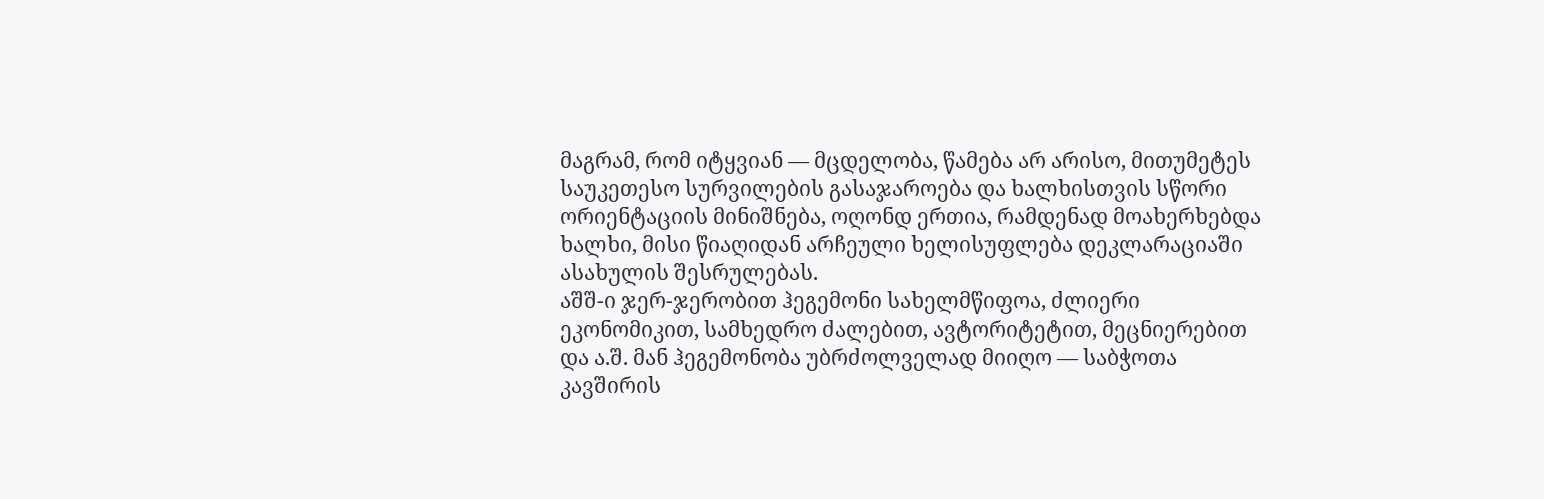მაგრამ, რომ იტყვიან — მცდელობა, წამება არ არისო, მითუმეტეს საუკეთესო სურვილების გასაჯაროება და ხალხისთვის სწორი ორიენტაციის მინიშნება, ოღონდ ერთია, რამდენად მოახერხებდა ხალხი, მისი წიაღიდან არჩეული ხელისუფლება დეკლარაციაში ასახულის შესრულებას.
აშშ-ი ჯერ-ჯერობით ჰეგემონი სახელმწიფოა, ძლიერი ეკონომიკით, სამხედრო ძალებით, ავტორიტეტით, მეცნიერებით და ა.შ. მან ჰეგემონობა უბრძოლველად მიიღო — საბჭოთა კავშირის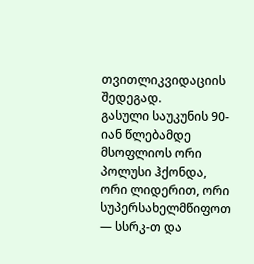თვითლიკვიდაციის შედეგად.
გასული საუკუნის 90-იან წლებამდე მსოფლიოს ორი პოლუსი ჰქონდა, ორი ლიდერით, ორი სუპერსახელმწიფოთ — სსრკ-თ და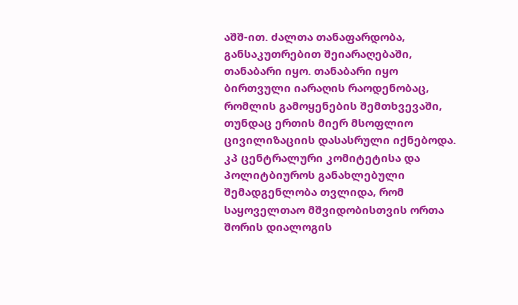აშშ-ით. ძალთა თანაფარდობა, განსაკუთრებით შეიარაღებაში, თანაბარი იყო. თანაბარი იყო ბირთვული იარაღის რაოდენობაც, რომლის გამოყენების შემთხვევაში, თუნდაც ერთის მიერ მსოფლიო ცივილიზაციის დასასრული იქნებოდა.
კპ ცენტრალური კომიტეტისა და პოლიტბიუროს განახლებული შემადგენლობა თვლიდა, რომ საყოველთაო მშვიდობისთვის ორთა შორის დიალოგის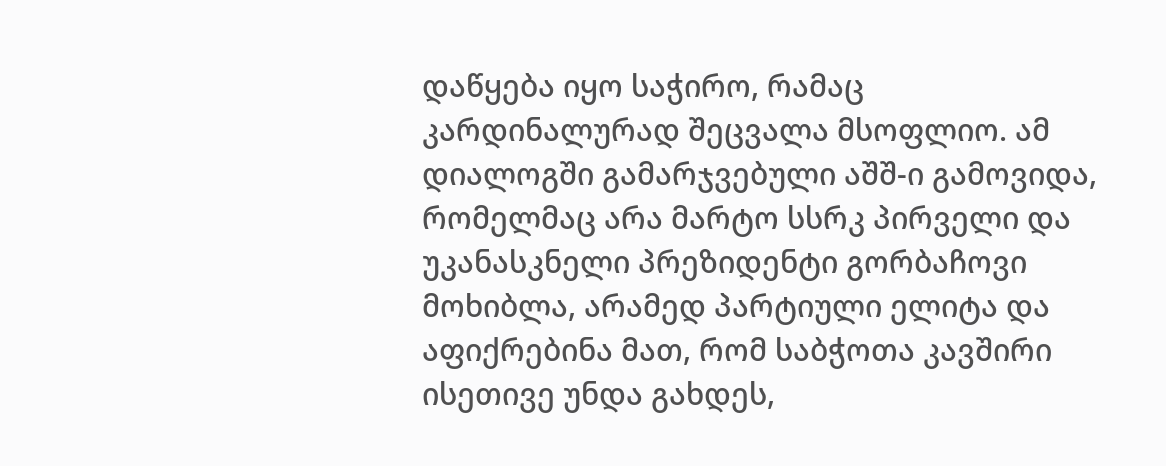დაწყება იყო საჭირო, რამაც კარდინალურად შეცვალა მსოფლიო. ამ დიალოგში გამარჯვებული აშშ-ი გამოვიდა, რომელმაც არა მარტო სსრკ პირველი და უკანასკნელი პრეზიდენტი გორბაჩოვი მოხიბლა, არამედ პარტიული ელიტა და აფიქრებინა მათ, რომ საბჭოთა კავშირი ისეთივე უნდა გახდეს,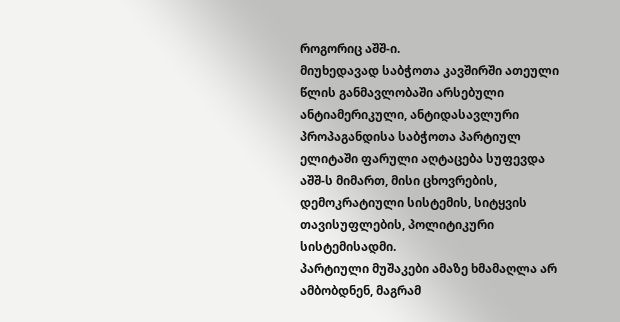როგორიც აშშ-ი.
მიუხედავად საბჭოთა კავშირში ათეული წლის განმავლობაში არსებული ანტიამერიკული, ანტიდასავლური პროპაგანდისა საბჭოთა პარტიულ ელიტაში ფარული აღტაცება სუფევდა აშშ-ს მიმართ, მისი ცხოვრების, დემოკრატიული სისტემის, სიტყვის თავისუფლების, პოლიტიკური სისტემისადმი.
პარტიული მუშაკები ამაზე ხმამაღლა არ ამბობდნენ, მაგრამ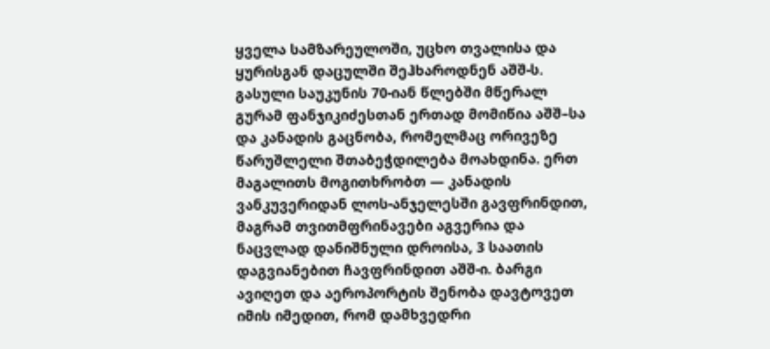ყველა სამზარეულოში, უცხო თვალისა და ყურისგან დაცულში შეჰხაროდნენ აშშ-ს.
გასული საუკუნის 70-იან წლებში მწერალ გურამ ფანჯიკიძესთან ერთად მომიწია აშშ–სა და კანადის გაცნობა, რომელმაც ორივეზე წარუშლელი შთაბეჭდილება მოახდინა. ერთ მაგალითს მოგითხრობთ — კანადის ვანკუვერიდან ლოს-ანჯელესში გავფრინდით, მაგრამ თვითმფრინავები აგვერია და ნაცვლად დანიშნული დროისა, 3 საათის დაგვიანებით ჩავფრინდით აშშ-ი. ბარგი ავიღეთ და აეროპორტის შენობა დავტოვეთ იმის იმედით, რომ დამხვედრი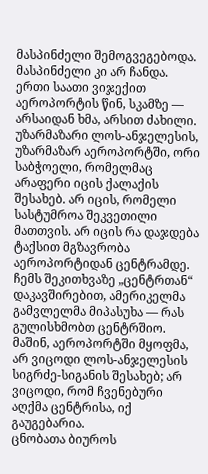მასპინძელი შემოგვეგებოდა. მასპინძელი კი არ ჩანდა. ერთი საათი ვიჯექით აეროპორტის წინ, სკამზე — არსაიდან ხმა, არსით ძახილი. უზარმაზარი ლოს-ანჯელესის, უზარმაზარ აეროპორტში, ორი საბჭოელი, რომელმაც არაფერი იცის ქალაქის შესახებ. არ იცის, რომელი სასტუმროა შეკვეთილი მათთვის. არ იცის რა დაჯდება ტაქსით მგზავრობა აეროპორტიდან ცენტრამდე.
ჩემს შეკითხვაზე „ცენტრთან“ დაკავშირებით, ამერიკელმა გამვლელმა მიპასუხა — რას გულისხმობთ ცენტრშიო. მაშინ, აეროპორტში მყოფმა, არ ვიცოდი ლოს-ანჯელესის სიგრძე-სიგანის შესახებ; არ ვიცოდი, რომ ჩვენებური აღქმა ცენტრისა, იქ გაუგებარია.
ცნობათა ბიუროს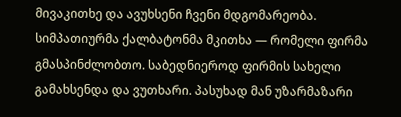მივაკითხე და ავუხსენი ჩვენი მდგომარეობა. სიმპათიურმა ქალბატონმა მკითხა — რომელი ფირმა გმასპინძლობთო. საბედნიეროდ ფირმის სახელი გამახსენდა და ვუთხარი. პასუხად მან უზარმაზარი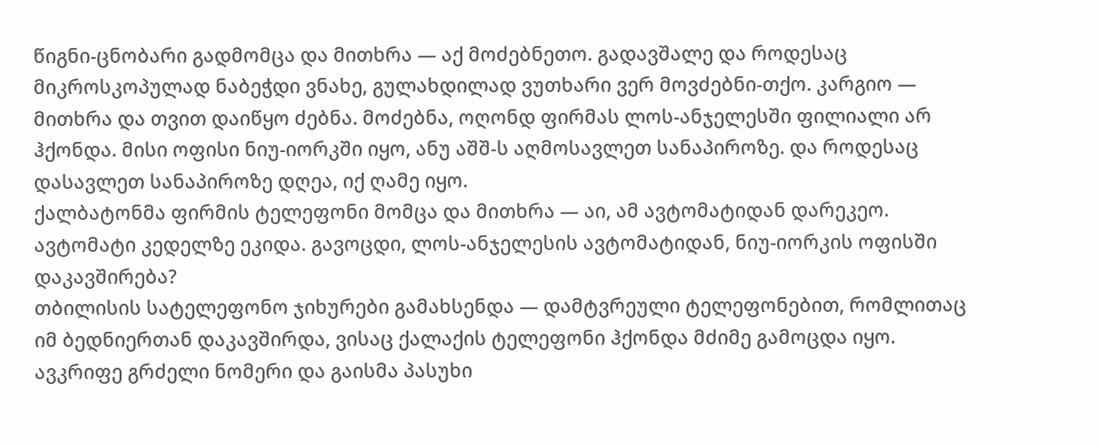წიგნი-ცნობარი გადმომცა და მითხრა — აქ მოძებნეთო. გადავშალე და როდესაც მიკროსკოპულად ნაბეჭდი ვნახე, გულახდილად ვუთხარი ვერ მოვძებნი-თქო. კარგიო — მითხრა და თვით დაიწყო ძებნა. მოძებნა, ოღონდ ფირმას ლოს-ანჯელესში ფილიალი არ ჰქონდა. მისი ოფისი ნიუ-იორკში იყო, ანუ აშშ-ს აღმოსავლეთ სანაპიროზე. და როდესაც დასავლეთ სანაპიროზე დღეა, იქ ღამე იყო.
ქალბატონმა ფირმის ტელეფონი მომცა და მითხრა — აი, ამ ავტომატიდან დარეკეო. ავტომატი კედელზე ეკიდა. გავოცდი, ლოს-ანჯელესის ავტომატიდან, ნიუ-იორკის ოფისში დაკავშირება?
თბილისის სატელეფონო ჯიხურები გამახსენდა — დამტვრეული ტელეფონებით, რომლითაც იმ ბედნიერთან დაკავშირდა, ვისაც ქალაქის ტელეფონი ჰქონდა მძიმე გამოცდა იყო.
ავკრიფე გრძელი ნომერი და გაისმა პასუხი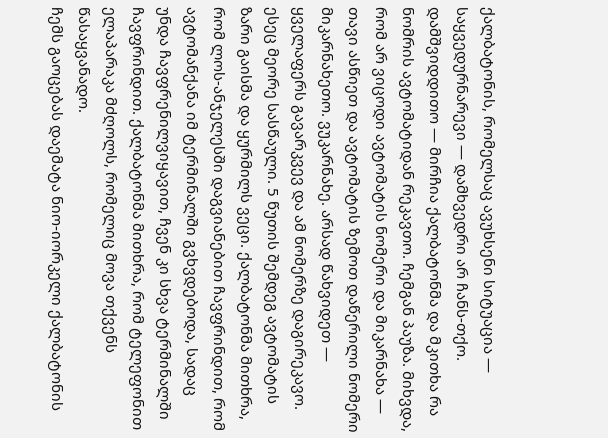ქალბატონის, რომელსაც ავუხსენი სიტუაცია — საყვედურნარევი — დამხვედრი არ ჩანს-თქო. დამშვიდდითო — მირჩია ქალბატონმა და მკითხა რა ნომრის ავტომატიდან რეკავთო. ჩემგან პაუზა. მიხვდა, რომ არ ვიცოდი ავტომატის ნომერი და მიკარნახა — თავი ასწიეთ და ავტომატის ზემოთ დაწერილი ნომერი მიკარნახეთო. ვუკარნახე. არსად წახვიდეთ — ყველაფერს გავარკვევ და ამ ნომერზე დაგირეკავო.
ესეც მეორე სასწაული. 5 წუთის შემდეგ ავტომატის ზარი გაისმა და ყურმილს ვეცი. ქალბატონმა მითხრა, რომ ლოს-ანჯელესში დაგვიანებით ჩავფრინდით, რომ ავტომანქანა იმ ტერმინალში გვხვდებოდა, სადაც უნდა ჩავფრენილვიყავით, ჩვენ კი სხვა ტერმინალში ჩავფრინდით. ქალბატონმა მითხრა, რომ ტელეფონით ელაპარაკა მძღოლს, რომელიც მოვა თქვენს წასაყვანადო.
ჩემს გაოცებას დაემატა ნიო-იორკელი ქალბატონის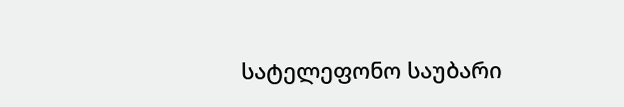სატელეფონო საუბარი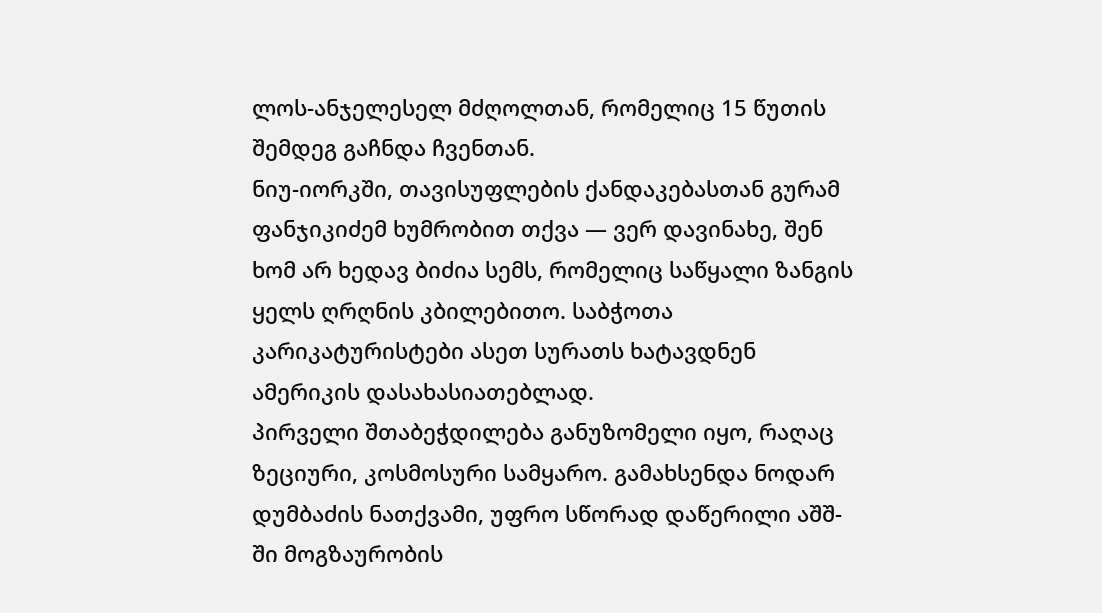ლოს-ანჯელესელ მძღოლთან, რომელიც 15 წუთის შემდეგ გაჩნდა ჩვენთან.
ნიუ-იორკში, თავისუფლების ქანდაკებასთან გურამ ფანჯიკიძემ ხუმრობით თქვა — ვერ დავინახე, შენ ხომ არ ხედავ ბიძია სემს, რომელიც საწყალი ზანგის ყელს ღრღნის კბილებითო. საბჭოთა კარიკატურისტები ასეთ სურათს ხატავდნენ ამერიკის დასახასიათებლად.
პირველი შთაბეჭდილება განუზომელი იყო, რაღაც ზეციური, კოსმოსური სამყარო. გამახსენდა ნოდარ დუმბაძის ნათქვამი, უფრო სწორად დაწერილი აშშ-ში მოგზაურობის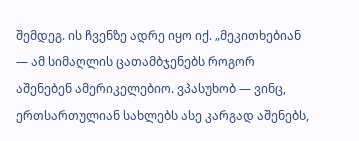შემდეგ. ის ჩვენზე ადრე იყო იქ. „მეკითხებიან — ამ სიმაღლის ცათამბჯენებს როგორ აშენებენ ამერიკელებიო. ვპასუხობ — ვინც, ერთსართულიან სახლებს ასე კარგად აშენებს,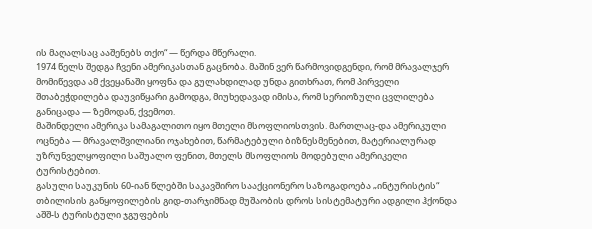ის მაღალსაც ააშენებს თქო“ — წერდა მწერალი.
1974 წელს შედგა ჩვენი ამერიკასთან გაცნობა. მაშინ ვერ წარმოვიდგენდი, რომ მრავალჯერ მომიწევდა ამ ქვეყანაში ყოფნა და გულახდილად უნდა გითხრათ, რომ პირველი შთაბეჭდილება დაუვიწყარი გამოდგა, მიუხედავად იმისა, რომ სერიოზული ცვლილება განიცადა — ზემოდან, ქვემოთ.
მაშინდელი ამერიკა სამაგალითო იყო მთელი მსოფლიოსთვის. მართლაც-და ამერიკული ოცნება — მრავალშვილიანი ოჯახებით, წარმატებული ბიზნესმენებით, მატერიალურად უზრუნველყოფილი საშუალო ფენით, მთელს მსოფლიოს მოდებული ამერიკელი ტურისტებით.
გასული საუკუნის 60-იან წლებში საკავშირო სააქციონერო საზოგადოება „ინტურისტის“ თბილისის განყოფილების გიდ-თარჯიმნად მუშაობის დროს სისტემატური ადგილი ჰქონდა აშშ-ს ტურისტული ჯგუფების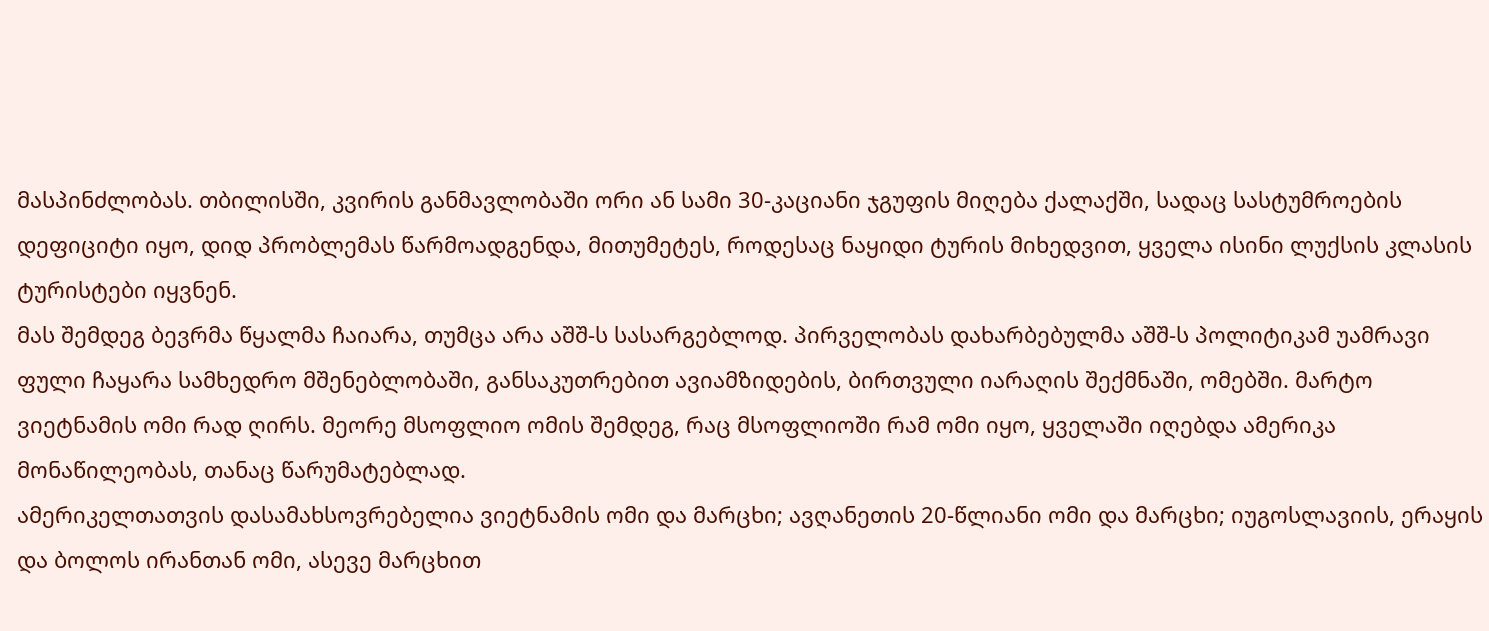მასპინძლობას. თბილისში, კვირის განმავლობაში ორი ან სამი 30-კაციანი ჯგუფის მიღება ქალაქში, სადაც სასტუმროების დეფიციტი იყო, დიდ პრობლემას წარმოადგენდა, მითუმეტეს, როდესაც ნაყიდი ტურის მიხედვით, ყველა ისინი ლუქსის კლასის ტურისტები იყვნენ.
მას შემდეგ ბევრმა წყალმა ჩაიარა, თუმცა არა აშშ-ს სასარგებლოდ. პირველობას დახარბებულმა აშშ-ს პოლიტიკამ უამრავი ფული ჩაყარა სამხედრო მშენებლობაში, განსაკუთრებით ავიამზიდების, ბირთვული იარაღის შექმნაში, ომებში. მარტო ვიეტნამის ომი რად ღირს. მეორე მსოფლიო ომის შემდეგ, რაც მსოფლიოში რამ ომი იყო, ყველაში იღებდა ამერიკა მონაწილეობას, თანაც წარუმატებლად.
ამერიკელთათვის დასამახსოვრებელია ვიეტნამის ომი და მარცხი; ავღანეთის 20-წლიანი ომი და მარცხი; იუგოსლავიის, ერაყის და ბოლოს ირანთან ომი, ასევე მარცხით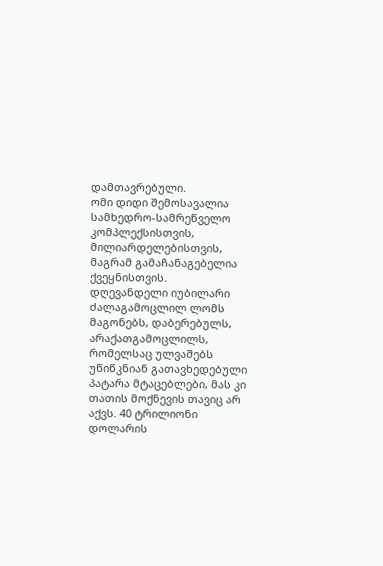დამთავრებული.
ომი დიდი შემოსავალია სამხედრო-სამრეწველო კომპლექსისთვის, მილიარდელებისთვის, მაგრამ გამაჩანაგებელია ქვეყნისთვის.
დღევანდელი იუბილარი ძალაგამოცლილ ლომს მაგონებს, დაბერებულს, არაქათგამოცლილს, რომელსაც ულვაშებს უწიწკნიან გათავხედებული პატარა მტაცებლები, მას კი თათის მოქნევის თავიც არ აქვს. 40 ტრილიონი დოლარის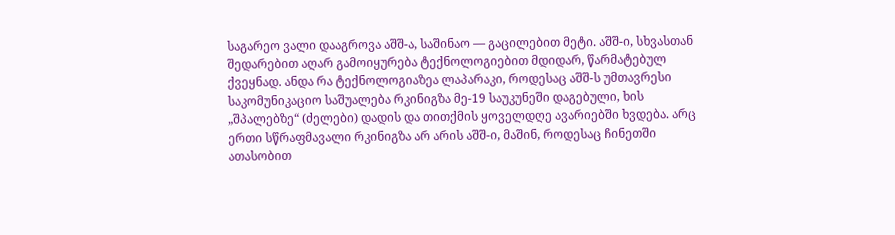საგარეო ვალი დააგროვა აშშ-ა, საშინაო — გაცილებით მეტი. აშშ-ი, სხვასთან შედარებით აღარ გამოიყურება ტექნოლოგიებით მდიდარ, წარმატებულ ქვეყნად. ანდა რა ტექნოლოგიაზეა ლაპარაკი, როდესაც აშშ-ს უმთავრესი საკომუნიკაციო საშუალება რკინიგზა მე-19 საუკუნეში დაგებული, ხის „შპალებზე“ (ძელები) დადის და თითქმის ყოველდღე ავარიებში ხვდება. არც ერთი სწრაფმავალი რკინიგზა არ არის აშშ-ი, მაშინ, როდესაც ჩინეთში ათასობით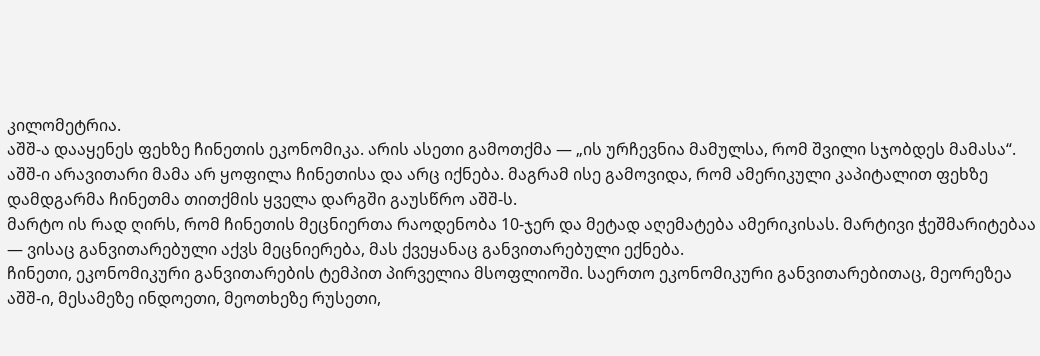კილომეტრია.
აშშ-ა დააყენეს ფეხზე ჩინეთის ეკონომიკა. არის ასეთი გამოთქმა — „ის ურჩევნია მამულსა, რომ შვილი სჯობდეს მამასა“. აშშ-ი არავითარი მამა არ ყოფილა ჩინეთისა და არც იქნება. მაგრამ ისე გამოვიდა, რომ ამერიკული კაპიტალით ფეხზე დამდგარმა ჩინეთმა თითქმის ყველა დარგში გაუსწრო აშშ-ს.
მარტო ის რად ღირს, რომ ჩინეთის მეცნიერთა რაოდენობა 10-ჯერ და მეტად აღემატება ამერიკისას. მარტივი ჭეშმარიტებაა — ვისაც განვითარებული აქვს მეცნიერება, მას ქვეყანაც განვითარებული ექნება.
ჩინეთი, ეკონომიკური განვითარების ტემპით პირველია მსოფლიოში. საერთო ეკონომიკური განვითარებითაც, მეორეზეა აშშ-ი, მესამეზე ინდოეთი, მეოთხეზე რუსეთი,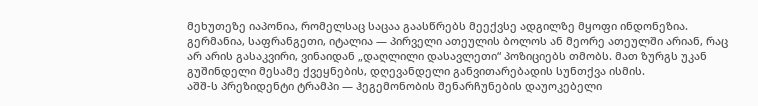მეხუთეზე იაპონია, რომელსაც საცაა გაასწრებს მეექვსე ადგილზე მყოფი ინდონეზია.
გერმანია, საფრანგეთი, იტალია — პირველი ათეულის ბოლოს ან მეორე ათეულში არიან, რაც არ არის გასაკვირი, ვინაიდან „დაღლილი დასავლეთი“ პოზიციებს თმობს. მათ ზურგს უკან გუშინდელი მესამე ქვეყნების, დღევანდელი განვითარებადის სუნთქვა ისმის.
აშშ-ს პრეზიდენტი ტრამპი — ჰეგემონობის შენარჩუნების დაუოკებელი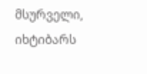მსურველი, იხტიბარს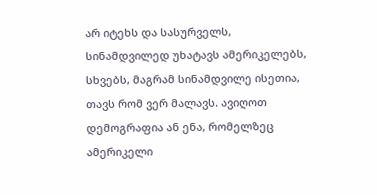არ იტეხს და სასურველს, სინამდვილედ უხატავს ამერიკელებს, სხვებს, მაგრამ სინამდვილე ისეთია, თავს რომ ვერ მალავს. ავიღოთ დემოგრაფია ან ენა, რომელზეც ამერიკელი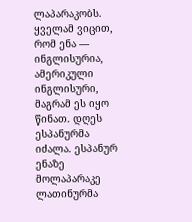ლაპარაკობს. ყველამ ვიცით, რომ ენა — ინგლისურია, ამერიკული ინგლისური, მაგრამ ეს იყო წინათ. დღეს ესპანურმა იძალა. ესპანურ ენაზე მოლაპარაკე ლათინურმა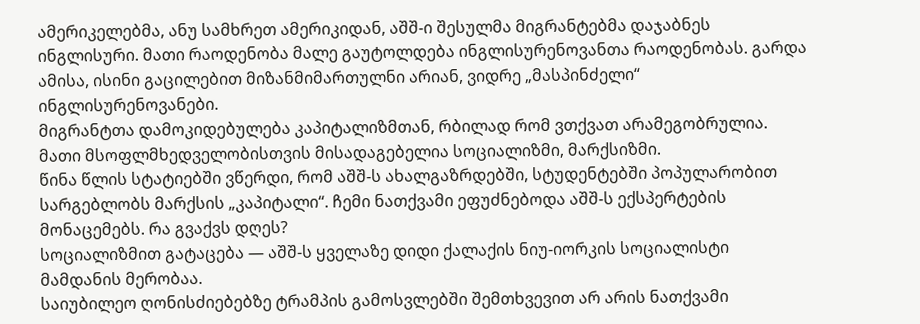ამერიკელებმა, ანუ სამხრეთ ამერიკიდან, აშშ-ი შესულმა მიგრანტებმა დაჯაბნეს ინგლისური. მათი რაოდენობა მალე გაუტოლდება ინგლისურენოვანთა რაოდენობას. გარდა ამისა, ისინი გაცილებით მიზანმიმართულნი არიან, ვიდრე „მასპინძელი“ ინგლისურენოვანები.
მიგრანტთა დამოკიდებულება კაპიტალიზმთან, რბილად რომ ვთქვათ არამეგობრულია. მათი მსოფლმხედველობისთვის მისადაგებელია სოციალიზმი, მარქსიზმი.
წინა წლის სტატიებში ვწერდი, რომ აშშ-ს ახალგაზრდებში, სტუდენტებში პოპულარობით სარგებლობს მარქსის „კაპიტალი“. ჩემი ნათქვამი ეფუძნებოდა აშშ-ს ექსპერტების მონაცემებს. რა გვაქვს დღეს?
სოციალიზმით გატაცება — აშშ-ს ყველაზე დიდი ქალაქის ნიუ-იორკის სოციალისტი მამდანის მერობაა.
საიუბილეო ღონისძიებებზე ტრამპის გამოსვლებში შემთხვევით არ არის ნათქვამი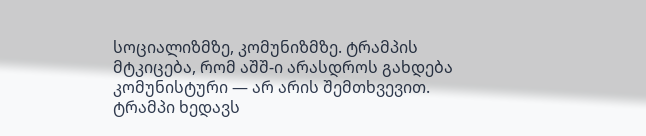სოციალიზმზე, კომუნიზმზე. ტრამპის მტკიცება, რომ აშშ-ი არასდროს გახდება კომუნისტური — არ არის შემთხვევით. ტრამპი ხედავს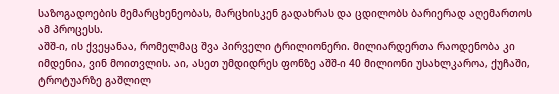საზოგადოების მემარცხენეობას, მარცხისკენ გადახრას და ცდილობს ბარიერად აღემართოს ამ პროცესს.
აშშ-ი, ის ქვეყანაა, რომელმაც შვა პირველი ტრილიონერი. მილიარდერთა რაოდენობა კი იმდენია, ვინ მოითვლის. აი, ასეთ უმდიდრეს ფონზე აშშ-ი 40 მილიონი უსახლკაროა, ქუჩაში, ტროტუარზე გაშლილ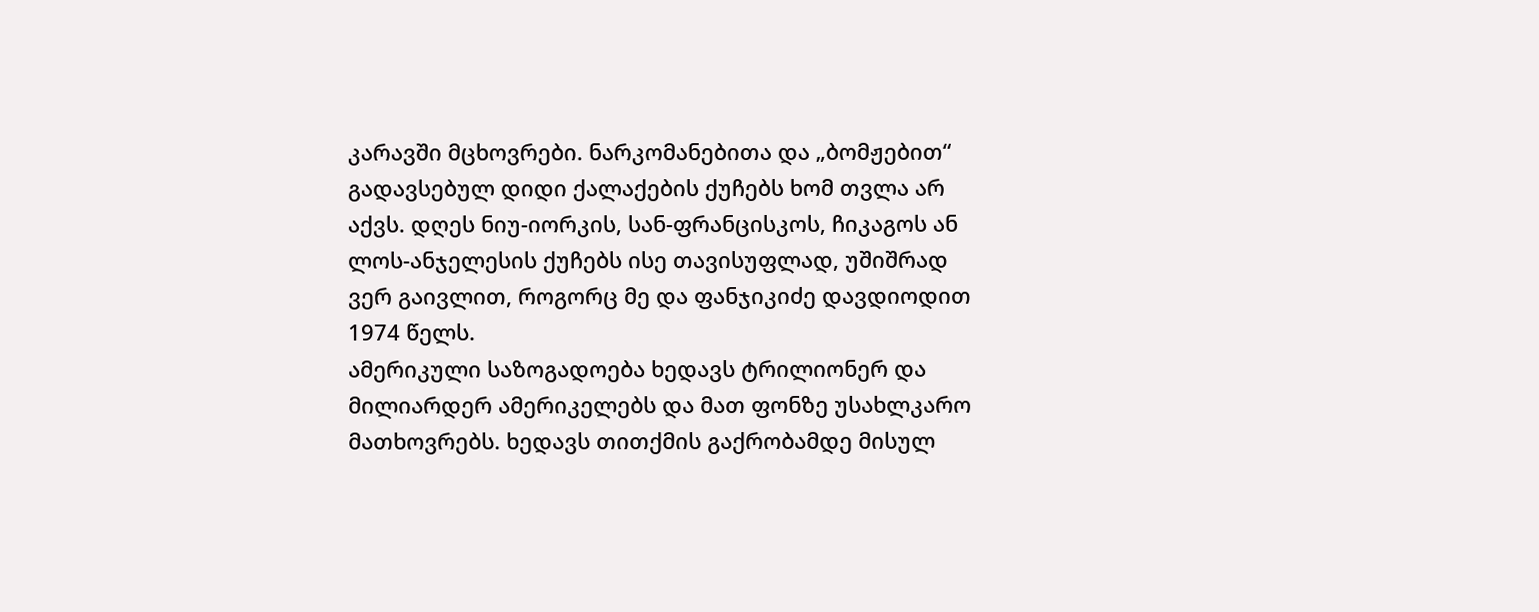კარავში მცხოვრები. ნარკომანებითა და „ბომჟებით“ გადავსებულ დიდი ქალაქების ქუჩებს ხომ თვლა არ აქვს. დღეს ნიუ-იორკის, სან-ფრანცისკოს, ჩიკაგოს ან ლოს-ანჯელესის ქუჩებს ისე თავისუფლად, უშიშრად ვერ გაივლით, როგორც მე და ფანჯიკიძე დავდიოდით 1974 წელს.
ამერიკული საზოგადოება ხედავს ტრილიონერ და მილიარდერ ამერიკელებს და მათ ფონზე უსახლკარო მათხოვრებს. ხედავს თითქმის გაქრობამდე მისულ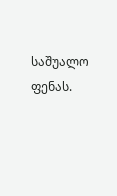საშუალო ფენას.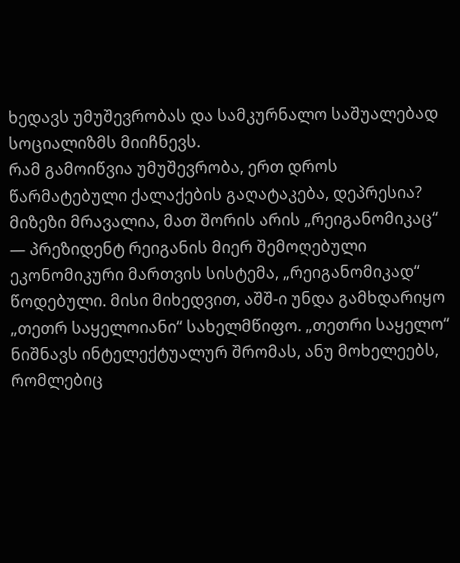ხედავს უმუშევრობას და სამკურნალო საშუალებად სოციალიზმს მიიჩნევს.
რამ გამოიწვია უმუშევრობა, ერთ დროს წარმატებული ქალაქების გაღატაკება, დეპრესია?
მიზეზი მრავალია, მათ შორის არის „რეიგანომიკაც“ — პრეზიდენტ რეიგანის მიერ შემოღებული ეკონომიკური მართვის სისტემა, „რეიგანომიკად“ წოდებული. მისი მიხედვით, აშშ-ი უნდა გამხდარიყო „თეთრ საყელოიანი“ სახელმწიფო. „თეთრი საყელო“ ნიშნავს ინტელექტუალურ შრომას, ანუ მოხელეებს, რომლებიც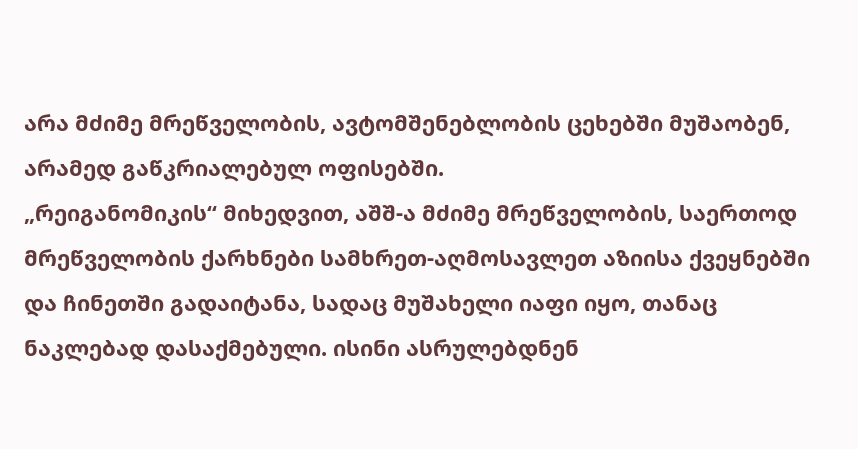არა მძიმე მრეწველობის, ავტომშენებლობის ცეხებში მუშაობენ, არამედ გაწკრიალებულ ოფისებში.
„რეიგანომიკის“ მიხედვით, აშშ-ა მძიმე მრეწველობის, საერთოდ მრეწველობის ქარხნები სამხრეთ-აღმოსავლეთ აზიისა ქვეყნებში და ჩინეთში გადაიტანა, სადაც მუშახელი იაფი იყო, თანაც ნაკლებად დასაქმებული. ისინი ასრულებდნენ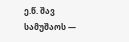ე.წ. შავ სამუშაოს —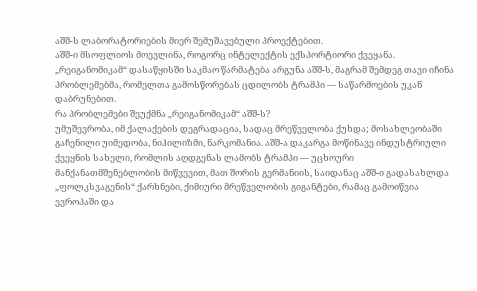აშშ-ს ლაბორატორიების მიერ შემუშავებული პროექტებით.
აშშ-ი მსოფლიოს მოევლინა, როგორც ინტელექტის ექსპორტიორი ქვეყანა.
„რეიგანომიკამ“ დასაწყისში საკმაო წარმატება არგუნა აშშ-ს, მაგრამ შემდეგ თავი იჩინა პრობლემებმა, რომელთა გამოსწორებას ცდილობს ტრამპი — საწარმოების უკან დაბრუნებით.
რა პრობლემები შეუქმნა „რეიგანომიკამ“ აშშ-ს?
უმუშევრობა, იმ ქალაქების დეგრადაცია, სადაც მრეწველობა ქუხდა; მოსახლეობაში გაჩენილი უიმედობა, ნიჰილიზმი, ნარკომანია. აშშ-ა დაკარგა მოწინავე ინდუსტრიული ქვეყნის სახელი, რომლის აღდგენას ლამობს ტრამპი — უცხოური მანქანათმშენებლობის მიწვევით, მათ შორის გერმანიის, საიდანაც აშშ-ი გადასახლდა „ფოლკსვაგენის“ ქარხნები, ქიმიური მრეწველობის გიგანტები, რამაც გამოიწვია ევროპაში და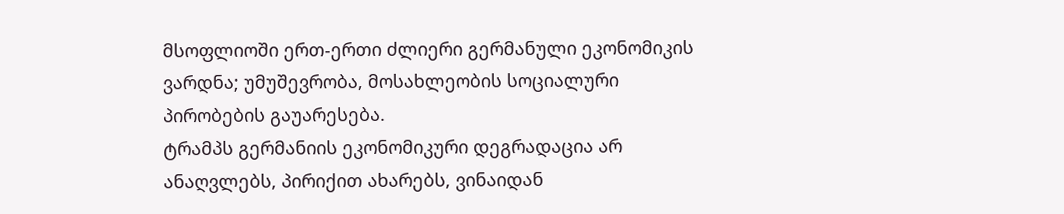მსოფლიოში ერთ-ერთი ძლიერი გერმანული ეკონომიკის ვარდნა; უმუშევრობა, მოსახლეობის სოციალური პირობების გაუარესება.
ტრამპს გერმანიის ეკონომიკური დეგრადაცია არ ანაღვლებს, პირიქით ახარებს, ვინაიდან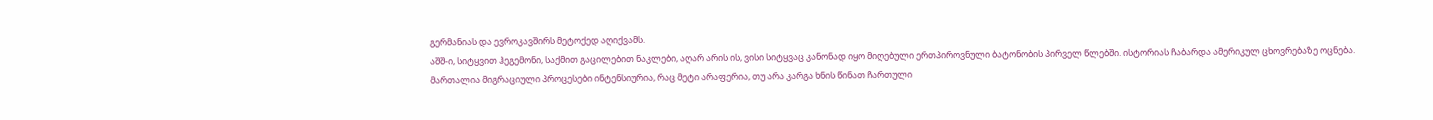გერმანიას და ევროკავშირს მეტოქედ აღიქვამს.
აშშ-ი, სიტყვით ჰეგემონი, საქმით გაცილებით ნაკლები, აღარ არის ის, ვისი სიტყვაც კანონად იყო მიღებული ერთპიროვნული ბატონობის პირველ წლებში. ისტორიას ჩაბარდა ამერიკულ ცხოვრებაზე ოცნება. მართალია მიგრაციული პროცესები ინტენსიურია, რაც მეტი არაფერია, თუ არა კარგა ხნის წინათ ჩართული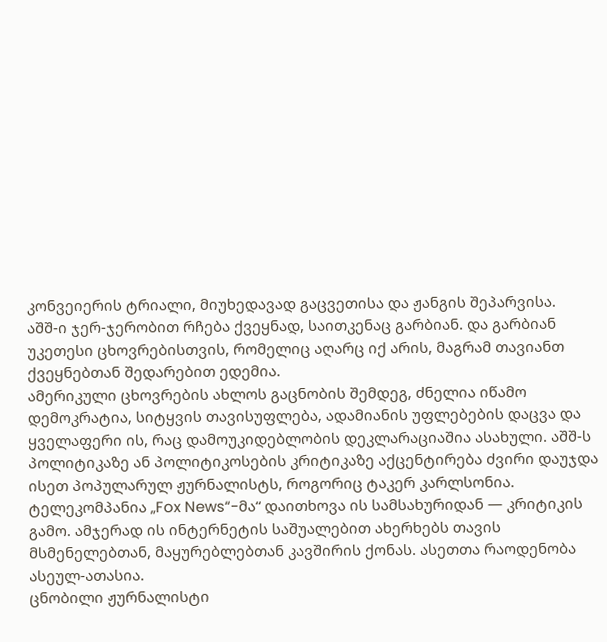კონვეიერის ტრიალი, მიუხედავად გაცვეთისა და ჟანგის შეპარვისა.
აშშ-ი ჯერ-ჯერობით რჩება ქვეყნად, საითკენაც გარბიან. და გარბიან უკეთესი ცხოვრებისთვის, რომელიც აღარც იქ არის, მაგრამ თავიანთ ქვეყნებთან შედარებით ედემია.
ამერიკული ცხოვრების ახლოს გაცნობის შემდეგ, ძნელია იწამო დემოკრატია, სიტყვის თავისუფლება, ადამიანის უფლებების დაცვა და ყველაფერი ის, რაც დამოუკიდებლობის დეკლარაციაშია ასახული. აშშ-ს პოლიტიკაზე ან პოლიტიკოსების კრიტიკაზე აქცენტირება ძვირი დაუჯდა ისეთ პოპულარულ ჟურნალისტს, როგორიც ტაკერ კარლსონია. ტელეკომპანია „Fox News“-მა“ დაითხოვა ის სამსახურიდან — კრიტიკის გამო. ამჯერად ის ინტერნეტის საშუალებით ახერხებს თავის მსმენელებთან, მაყურებლებთან კავშირის ქონას. ასეთთა რაოდენობა ასეულ-ათასია.
ცნობილი ჟურნალისტი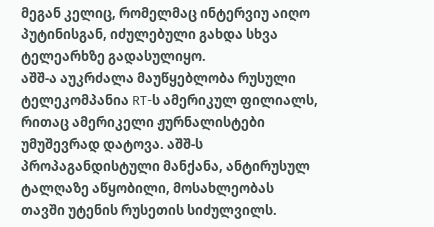მეგან კელიც, რომელმაც ინტერვიუ აიღო პუტინისგან, იძულებული გახდა სხვა ტელეარხზე გადასულიყო.
აშშ-ა აუკრძალა მაუწყებლობა რუსული ტელეკომპანია RT-ს ამერიკულ ფილიალს, რითაც ამერიკელი ჟურნალისტები უმუშევრად დატოვა. აშშ-ს პროპაგანდისტული მანქანა, ანტირუსულ ტალღაზე აწყობილი, მოსახლეობას თავში უტენის რუსეთის სიძულვილს.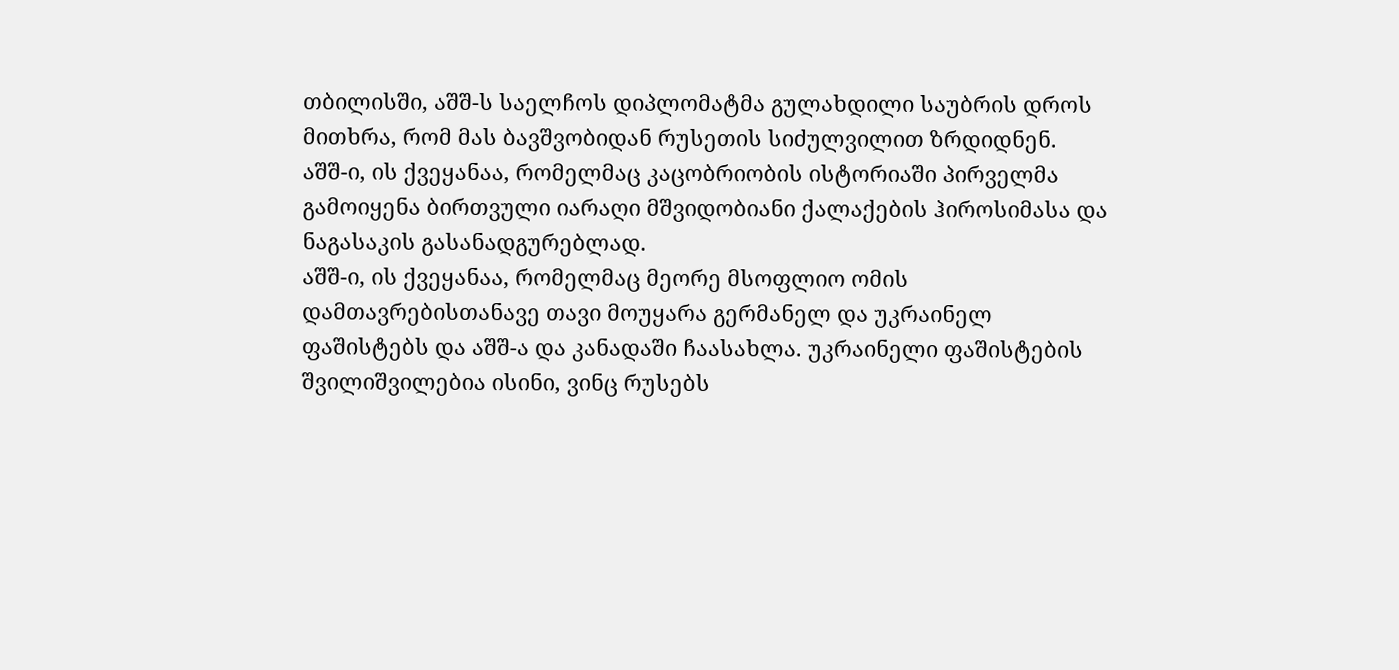თბილისში, აშშ-ს საელჩოს დიპლომატმა გულახდილი საუბრის დროს მითხრა, რომ მას ბავშვობიდან რუსეთის სიძულვილით ზრდიდნენ.
აშშ-ი, ის ქვეყანაა, რომელმაც კაცობრიობის ისტორიაში პირველმა გამოიყენა ბირთვული იარაღი მშვიდობიანი ქალაქების ჰიროსიმასა და ნაგასაკის გასანადგურებლად.
აშშ-ი, ის ქვეყანაა, რომელმაც მეორე მსოფლიო ომის დამთავრებისთანავე თავი მოუყარა გერმანელ და უკრაინელ ფაშისტებს და აშშ-ა და კანადაში ჩაასახლა. უკრაინელი ფაშისტების შვილიშვილებია ისინი, ვინც რუსებს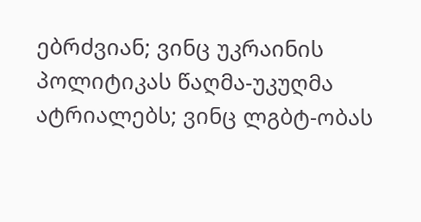ებრძვიან; ვინც უკრაინის პოლიტიკას წაღმა-უკუღმა ატრიალებს; ვინც ლგბტ-ობას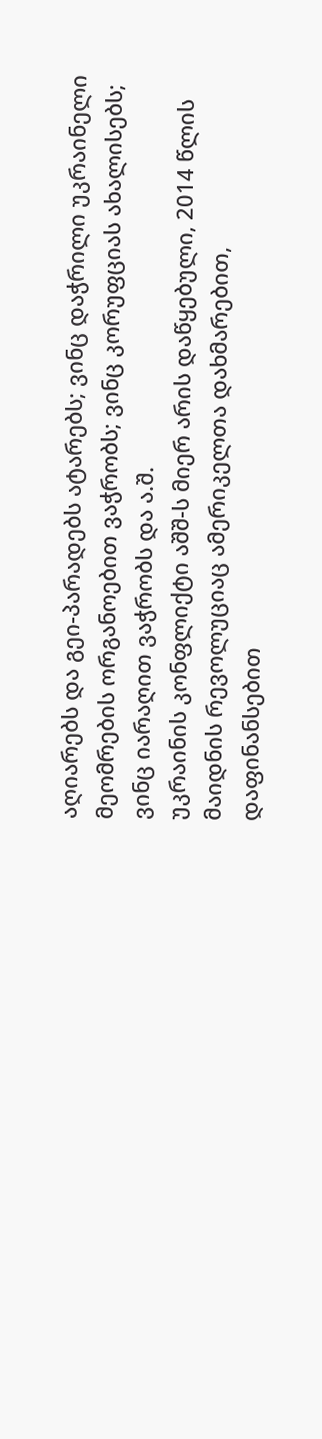აღიარებს და გეი-პარადებს ატარებს; ვინც დაჭრილი უკრაინელი მეომრების ორგანოებით ვაჭრობს; ვინც კორუფციას ახალისებს; ვინც იარაღით ვაჭრობს და ა.შ.
უკრაინის კონფლიქტი აშშ-ს მიერ არის დაწყებული, 2014 წლის მაიდნის რევოლუციაც ამერიკელთა დახმარებით, დაფინანსებით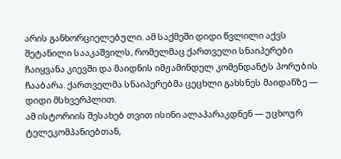არის განხორციელებული. ამ საქმეში დიდი წვლილი აქვს შეტანილი სააკაშვილს, რომელმაც ქართველი სნაიპერები ჩაიყვანა კიევში და მაიდნის იმჟამინდელ კომენდანტს პორუბის ჩააბარა. ქართველმა სნაიპერებმა ცეცხლი გახსნეს მაიდანზე — დიდი მსხვერპლით.
ამ ისტორიის შესახებ თვით ისინი ალაპარაკდნენ — უცხოურ ტელეკომპანიებთან,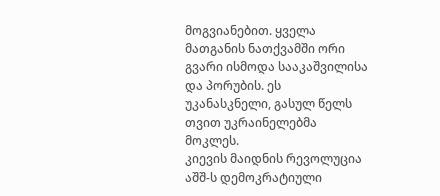მოგვიანებით. ყველა მათგანის ნათქვამში ორი გვარი ისმოდა სააკაშვილისა და პორუბის. ეს უკანასკნელი, გასულ წელს თვით უკრაინელებმა მოკლეს.
კიევის მაიდნის რევოლუცია აშშ-ს დემოკრატიული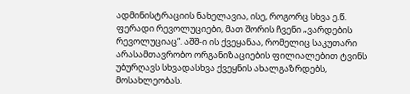ადმინისტრაციის ნახელავია, ისე, როგორც სხვა ე.წ. ფერადი რევოლუციები, მათ შორის ჩვენი „ვარდების რევოლუციაც“. აშშ-ი ის ქვეყანაა, რომელიც საკუთარი არასამთავრობო ორგანიზაციების ფილიალებით ტვინს უბურღავს სხვადასხვა ქვეყნის ახალგაზრდებს, მოსახლეობას.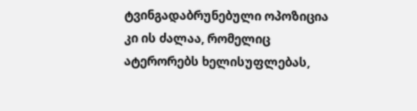ტვინგადაბრუნებული ოპოზიცია კი ის ძალაა, რომელიც ატერორებს ხელისუფლებას,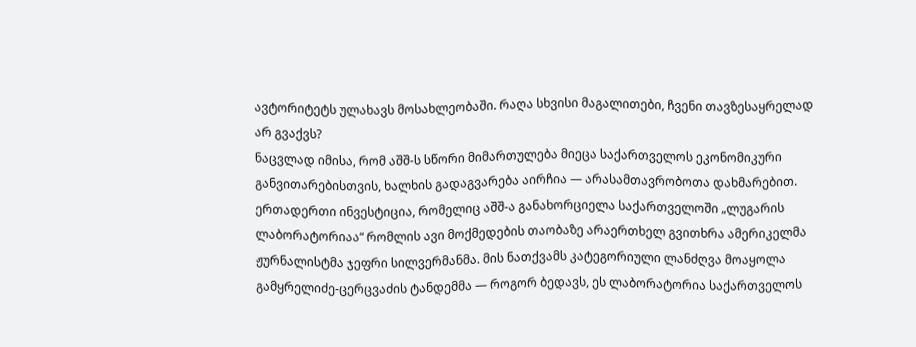ავტორიტეტს ულახავს მოსახლეობაში. რაღა სხვისი მაგალითები, ჩვენი თავზესაყრელად არ გვაქვს?
ნაცვლად იმისა, რომ აშშ-ს სწორი მიმართულება მიეცა საქართველოს ეკონომიკური განვითარებისთვის, ხალხის გადაგვარება აირჩია — არასამთავრობოთა დახმარებით.
ერთადერთი ინვესტიცია, რომელიც აშშ-ა განახორციელა საქართველოში „ლუგარის ლაბორატორიაა“ რომლის ავი მოქმედების თაობაზე არაერთხელ გვითხრა ამერიკელმა ჟურნალისტმა ჯეფრი სილვერმანმა. მის ნათქვამს კატეგორიული ლანძღვა მოაყოლა გამყრელიძე-ცერცვაძის ტანდემმა — როგორ ბედავს, ეს ლაბორატორია საქართველოს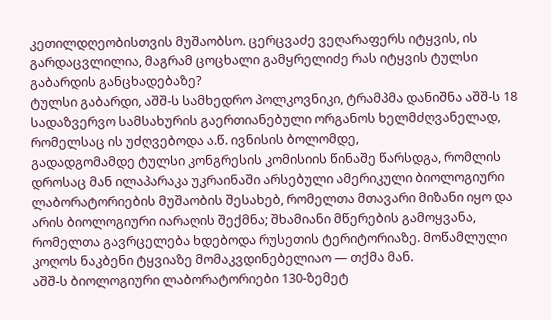კეთილდღეობისთვის მუშაობსო. ცერცვაძე ვეღარაფერს იტყვის, ის გარდაცვლილია, მაგრამ ცოცხალი გამყრელიძე რას იტყვის ტულსი გაბარდის განცხადებაზე?
ტულსი გაბარდი, აშშ-ს სამხედრო პოლკოვნიკი, ტრამპმა დანიშნა აშშ-ს 18 სადაზვერვო სამსახურის გაერთიანებული ორგანოს ხელმძღვანელად, რომელსაც ის უძღვებოდა ა.წ. ივნისის ბოლომდე,
გადადგომამდე ტულსი კონგრესის კომისიის წინაშე წარსდგა, რომლის დროსაც მან ილაპარაკა უკრაინაში არსებული ამერიკული ბიოლოგიური ლაბორატორიების მუშაობის შესახებ, რომელთა მთავარი მიზანი იყო და არის ბიოლოგიური იარაღის შექმნა; შხამიანი მწერების გამოყვანა, რომელთა გავრცელება ხდებოდა რუსეთის ტერიტორიაზე. მოწამლული კოღოს ნაკბენი ტყვიაზე მომაკვდინებელიაო — თქმა მან.
აშშ-ს ბიოლოგიური ლაბორატორიები 130-ზემეტ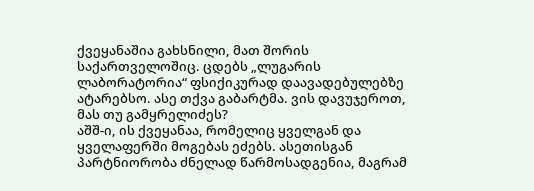ქვეყანაშია გახსნილი, მათ შორის საქართველოშიც. ცდებს „ლუგარის ლაბორატორია“ ფსიქიკურად დაავადებულებზე ატარებსო. ასე თქვა გაბარტმა. ვის დავუჯეროთ, მას თუ გამყრელიძეს?
აშშ-ი, ის ქვეყანაა, რომელიც ყველგან და ყველაფერში მოგებას ეძებს. ასეთისგან პარტნიორობა ძნელად წარმოსადგენია, მაგრამ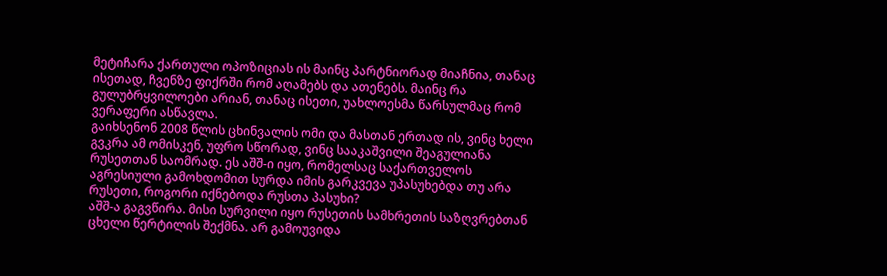მეტიჩარა ქართული ოპოზიციას ის მაინც პარტნიორად მიაჩნია, თანაც ისეთად, ჩვენზე ფიქრში რომ აღამებს და ათენებს. მაინც რა გულუბრყვილოები არიან, თანაც ისეთი, უახლოესმა წარსულმაც რომ ვერაფერი ასწავლა.
გაიხსენონ 2008 წლის ცხინვალის ომი და მასთან ერთად ის, ვინც ხელი გვკრა ამ ომისკენ, უფრო სწორად, ვინც სააკაშვილი შეაგულიანა რუსეთთან საომრად. ეს აშშ-ი იყო, რომელსაც საქართველოს აგრესიული გამოხდომით სურდა იმის გარკვევა უპასუხებდა თუ არა რუსეთი, როგორი იქნებოდა რუსთა პასუხი?
აშშ-ა გაგვწირა. მისი სურვილი იყო რუსეთის სამხრეთის საზღვრებთან ცხელი წერტილის შექმნა. არ გამოუვიდა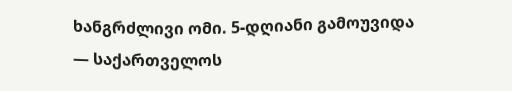ხანგრძლივი ომი. 5-დღიანი გამოუვიდა — საქართველოს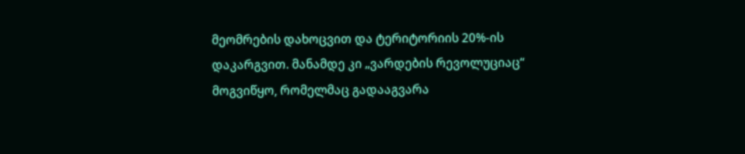მეომრების დახოცვით და ტერიტორიის 20%-ის დაკარგვით. მანამდე კი „ვარდების რევოლუციაც“ მოგვიწყო, რომელმაც გადააგვარა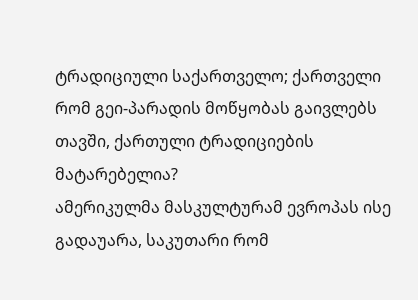ტრადიციული საქართველო; ქართველი რომ გეი-პარადის მოწყობას გაივლებს თავში, ქართული ტრადიციების მატარებელია?
ამერიკულმა მასკულტურამ ევროპას ისე გადაუარა, საკუთარი რომ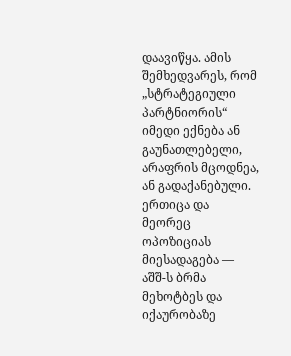დაავიწყა. ამის შემხედვარეს, რომ „სტრატეგიული პარტნიორის“ იმედი ექნება ან გაუნათლებელი, არაფრის მცოდნეა, ან გადაქანებული. ერთიცა და მეორეც ოპოზიციას მიესადაგება — აშშ-ს ბრმა მეხოტბეს და იქაურობაზე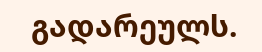გადარეულს.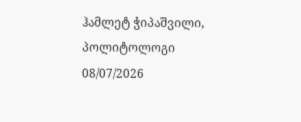ჰამლეტ ჭიპაშვილი,
პოლიტოლოგი
08/07/2026